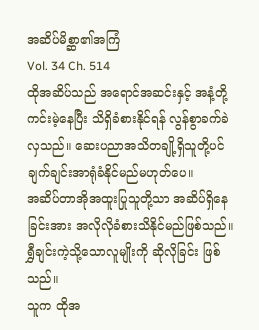အဆိပ်မိစ္ဆာ၏အကြံ
Vol. 34 Ch. 514
ထိုအဆိပ်သည် အရောင်အဆင်းနှင့် အနံ့တို့ကင်းမဲ့နေပြီး သိရှိခံစားနိုင်ရန် လွန်စွာခက်ခဲလှသည်။ ဆေးပညာအသိတချို့ရှိသူတို့ပင် ချက်ချင်းအာရုံခံနိုင်မည်မဟုတ်ပေ။
အဆိပ်တာအိုအထူးပြုသူတို့သာ အဆိပ်ရှိနေခြင်းအား အလိုလိုခံစားသိနိုင်မည်ဖြစ်သည်။
ရွှီချင်းကဲ့သို့သောလူမျိုးကို ဆိုလိုခြင်း ဖြစ်သည်။
သူက ထိုအ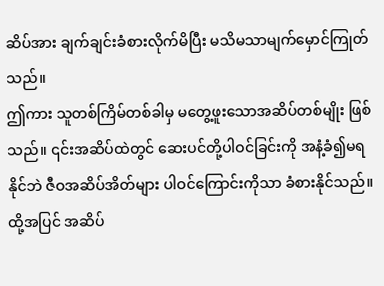ဆိပ်အား ချက်ချင်းခံစားလိုက်မိပြီး မသိမသာမျက်မှောင်ကြုတ်သည်။
ဤကား သူတစ်ကြိမ်တစ်ခါမှ မတွေ့ဖူးသောအဆိပ်တစ်မျိုး ဖြစ်သည်။ ၎င်းအဆိပ်ထဲတွင် ဆေးပင်တို့ပါဝင်ခြင်းကို အနံ့ခံ၍မရနိုင်ဘဲ ဇီဝအဆိပ်အိတ်များ ပါဝင်ကြောင်းကိုသာ ခံစားနိုင်သည်။ ထို့အပြင် အဆိပ်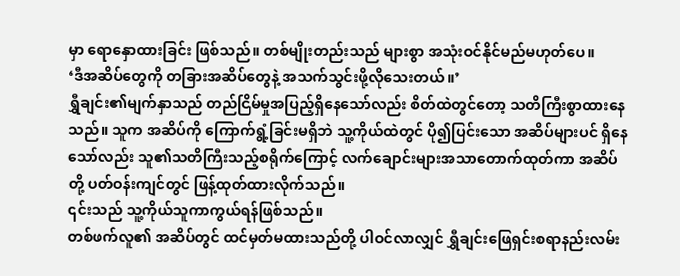မှာ ရောနှောထားခြင်း ဖြစ်သည်။ တစ်မျိုးတည်းသည် များစွာ အသုံးဝင်နိုင်မည်မဟုတ်ပေ။
‘ဒီအဆိပ်တွေကို တခြားအဆိပ်တွေနဲ့ အသက်သွင်းဖို့လိုသေးတယ်။’
ရွှီချင်း၏မျက်နှာသည် တည်ငြိမ်မှုအပြည့်ရှိနေသော်လည်း စိတ်ထဲတွင်တော့ သတိကြီးစွာထားနေသည်။ သူက အဆိပ်ကို ကြောက်ရွံ့ခြင်းမရှိဘဲ သူ့ကိုယ်ထဲတွင် ပို၍ပြင်းသော အဆိပ်များပင် ရှိနေသော်လည်း သူ၏သတိကြီးသည့်စရိုက်ကြောင့် လက်ချောင်းများအသာတောက်ထုတ်ကာ အဆိပ်တို့ ပတ်ဝန်းကျင်တွင် ဖြန့်ထုတ်ထားလိုက်သည်။
၎င်းသည် သူ့ကိုယ်သူကာကွယ်ရန်ဖြစ်သည်။
တစ်ဖက်လူ၏ အဆိပ်တွင် ထင်မှတ်မထားသည်တို့ ပါဝင်လာလျှင် ရွှီချင်းဖြေရှင်းစရာနည်းလမ်း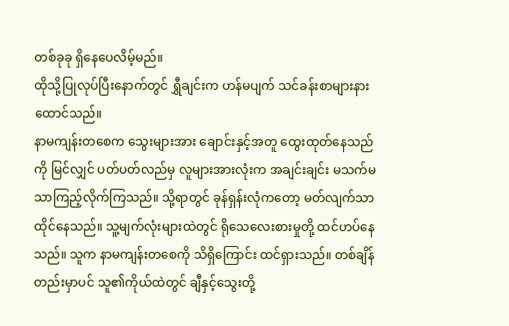တစ်ခုခု ရှိနေပေလိမ့်မည်။
ထိုသို့ပြုလုပ်ပြီးနောက်တွင် ရွှီချင်းက ဟန်မပျက် သင်ခန်းစာများနားထောင်သည်။
နာမကျန်းတစေက သွေးများအား ချောင်းနှင့်အတူ ထွေးထုတ်နေသည်ကို မြင်လျှင် ပတ်ပတ်လည်မှ လူများအားလုံးက အချင်းချင်း မသက်မသာကြည့်လိုက်ကြသည်။ သို့ရာတွင် ခုန်ရှန်းလုံကတော့ မတ်လျက်သာ ထိုင်နေသည်။ သူ့မျက်လုံးများထဲတွင် ရိုသေလေးစားမှုတို့ ထင်ဟပ်နေသည်။ သူက နာမကျန်းတစေကို သိရှိကြောင်း ထင်ရှားသည်။ တစ်ချိန်တည်းမှာပင် သူ၏ကိုယ်ထဲတွင် ချီနှင့်သွေးတို့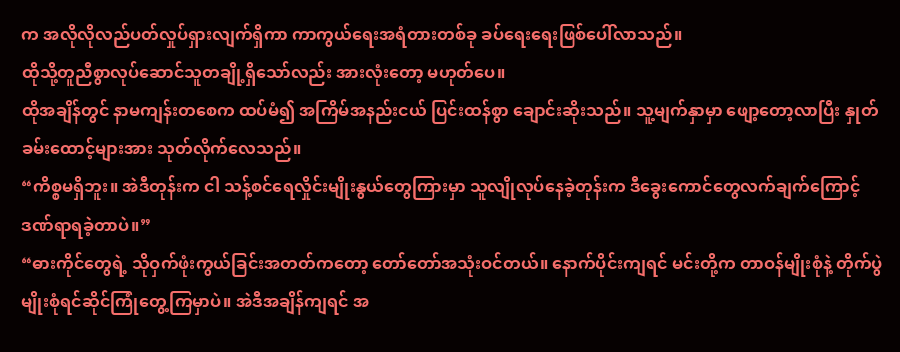က အလိုလိုလည်ပတ်လှုပ်ရှားလျက်ရှိကာ ကာကွယ်ရေးအရံတားတစ်ခု ခပ်ရေးရေးဖြစ်ပေါ်လာသည်။
ထိုသို့တူညီစွာလုပ်ဆောင်သူတချို့ရှိသော်လည်း အားလုံးတော့ မဟုတ်ပေ။
ထိုအချိန်တွင် နာမကျန်းတစေက ထပ်မံ၍ အကြိမ်အနည်းငယ် ပြင်းထန်စွာ ချောင်းဆိုးသည်။ သူ့မျက်နှာမှာ ဖျော့တော့လာပြီး နှုတ်ခမ်းထောင့်များအား သုတ်လိုက်လေသည်။
“ကိစ္စမရှိဘူး။ အဲဒီတုန်းက ငါ သန့်စင်ရေလှိုင်းမျိုးနွယ်တွေကြားမှာ သူလျိုလုပ်နေခဲ့တုန်းက ဒီခွေးကောင်တွေလက်ချက်ကြောင့် ဒဏ်ရာရခဲ့တာပဲ။”
“ဓားကိုင်တွေရဲ့ သိုဝှက်ဖုံးကွယ်ခြင်းအတတ်ကတော့ တော်တော်အသုံးဝင်တယ်။ နောက်ပိုင်းကျရင် မင်းတို့က တာဝန်မျိုးစုံနဲ့ တိုက်ပွဲမျိုးစုံရင်ဆိုင်ကြုံတွေ့ကြမှာပဲ။ အဲဒီအချိန်ကျရင် အ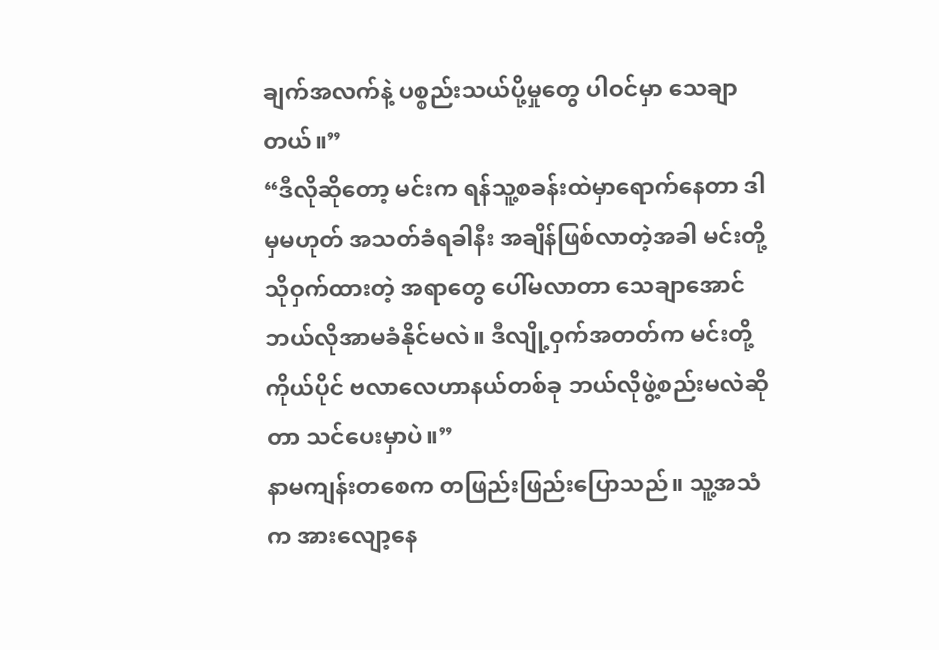ချက်အလက်နဲ့ ပစ္စည်းသယ်ပို့မှုတွေ ပါဝင်မှာ သေချာတယ်။”
“ဒီလိုဆိုတော့ မင်းက ရန်သူ့စခန်းထဲမှာရောက်နေတာ ဒါမှမဟုတ် အသတ်ခံရခါနီး အချိန်ဖြစ်လာတဲ့အခါ မင်းတို့ သိုဝှက်ထားတဲ့ အရာတွေ ပေါ်မလာတာ သေချာအောင် ဘယ်လိုအာမခံနိုင်မလဲ။ ဒီလျို့ဝှက်အတတ်က မင်းတို့ကိုယ်ပိုင် ဗလာလေဟာနယ်တစ်ခု ဘယ်လိုဖွဲ့စည်းမလဲဆိုတာ သင်ပေးမှာပဲ။”
နာမကျန်းတစေက တဖြည်းဖြည်းပြောသည်။ သူ့အသံက အားလျော့နေ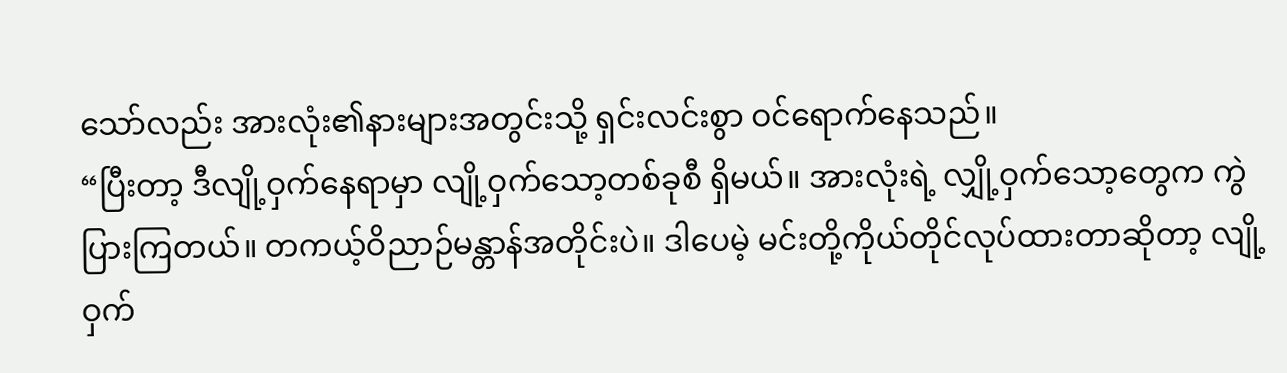သော်လည်း အားလုံး၏နားများအတွင်းသို့ ရှင်းလင်းစွာ ဝင်ရောက်နေသည်။
“ပြီးတာ့ ဒီလျို့ဝှက်နေရာမှာ လျို့ဝှက်သော့တစ်ခုစီ ရှိမယ်။ အားလုံးရဲ့ လျှို့ဝှက်သော့တွေက ကွဲပြားကြတယ်။ တကယ့်ဝိညာဉ်မန္တာန်အတိုင်းပဲ။ ဒါပေမဲ့ မင်းတို့ကိုယ်တိုင်လုပ်ထားတာဆိုတာ့ လျို့ဝှက်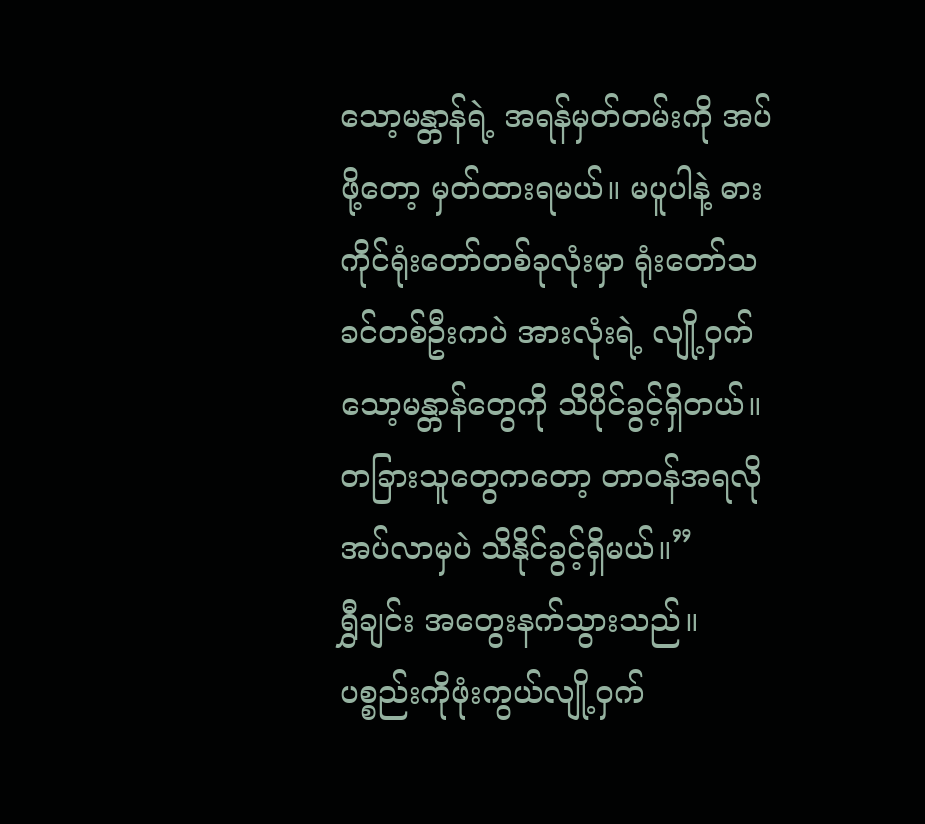သော့မန္တာန်ရဲ့ အရန်မှတ်တမ်းကို အပ်ဖို့တော့ မှတ်ထားရမယ်။ မပူပါနဲ့ ဓားကိုင်ရုံးတော်တစ်ခုလုံးမှာ ရုံးတော်သခင်တစ်ဦးကပဲ အားလုံးရဲ့ လျို့ဝှက်သော့မန္တာန်တွေကို သိပိုင်ခွင့်ရှိတယ်။ တခြားသူတွေကတော့ တာဝန်အရလိုအပ်လာမှပဲ သိနိုင်ခွင့်ရှိမယ်။”
ရွှီချင်း အတွေးနက်သွားသည်။ ပစ္စည်းကိုဖုံးကွယ်လျို့ဝှက်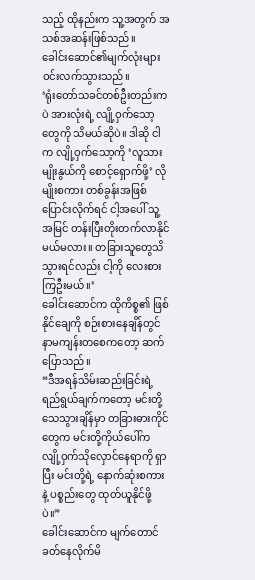သည့် ထိုနည်းက သူ့အတွက် အသစ်အဆန်းဖြစ်သည်။
ခေါင်းဆောင်၏မျက်လုံးများ ဝင်းလက်သွားသည်။
‘ရုံးတော်သခင်တစ်ဦးတည်းကပဲ အားလုံးရဲ့ လျို့ဝှက်သော့တွေကို သိမယ်ဆိုပဲ။ ဒါဆို ငါက လျို့ဝှက်သော့ကို ‘လူသားမျိုးနွယ်ကို စောင့်ရှောက်ဖို့’ လိုမျိုးစကား တစ်ခွန်းအဖြစ်ပြောင်းလိုက်ရင် ငါ့အပေါ် သူ့အမြင် တန်းပြီးတိုးတက်လာနိုင်မယ်မလား။ တခြားသူတွေသိသွားရင်လည်း ငါ့ကို လေးစားကြဦးမယ်။’
ခေါင်းဆောင်က ထိုကိစ္စ၏ ဖြစ်နိုင်ချေကို စဉ်းစားနေချိန်တွင် နာမကျန်းတစေကတော့ ဆက်ပြောသည်။
“ဒီအရန်သိမ်းဆည်းခြင်းရဲ့ရည်ရွယ်ချက်ကတော့ မင်းတို့သေသွားချိန်မှာ တခြားဓားကိုင်တွေက မင်းတို့ကိုယ်ပေါ်က လျို့ဝှက်သိုလှောင်နေရာကို ရှာပြီး မင်းတို့ရဲ့ နောက်ဆုံးစကားနဲ့ ပစ္စည်းတွေ ထုတ်ယူနိုင်ဖို့ပဲ။”
ခေါင်းဆောင်က မျက်တောင်ခတ်နေလိုက်မိ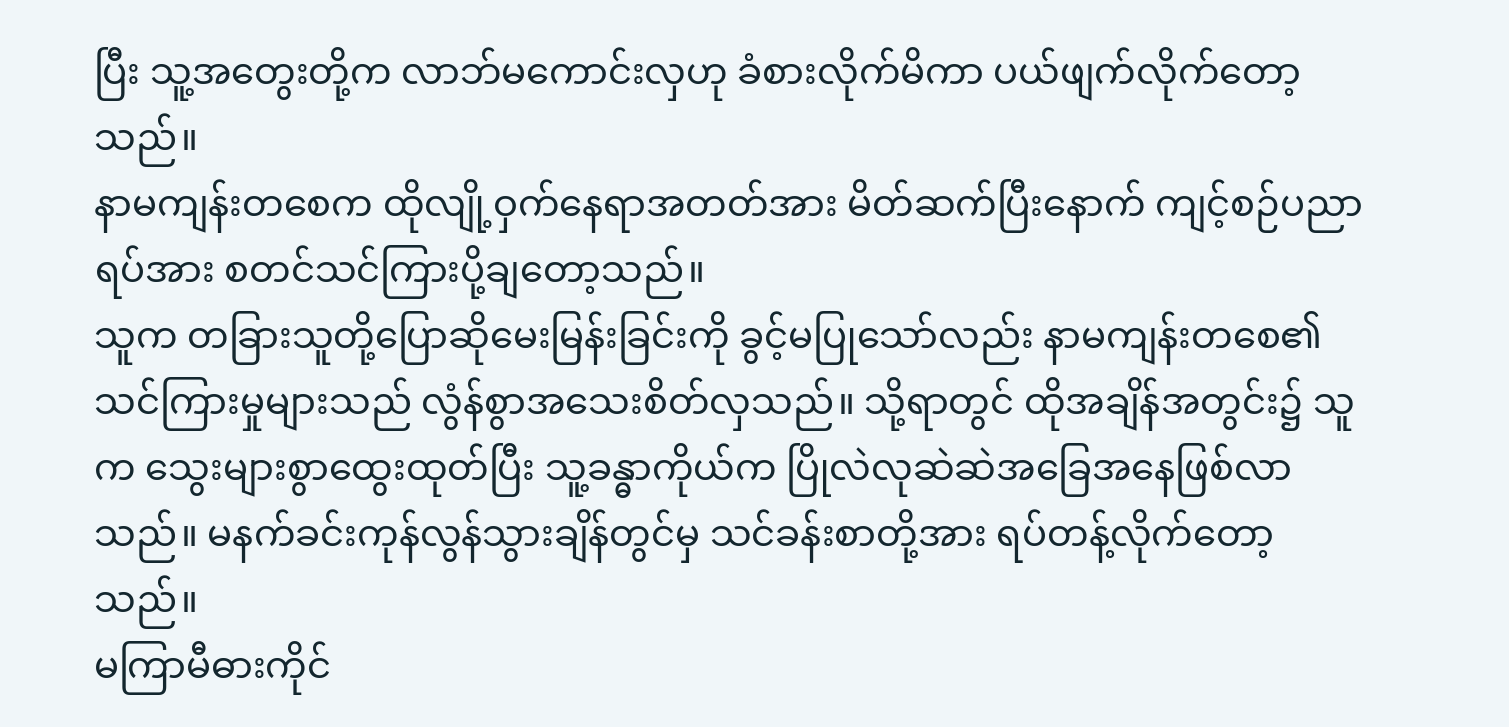ပြီး သူ့အတွေးတို့က လာဘ်မကောင်းလှဟု ခံစားလိုက်မိကာ ပယ်ဖျက်လိုက်တော့သည်။
နာမကျန်းတစေက ထိုလျို့ဝှက်နေရာအတတ်အား မိတ်ဆက်ပြီးနောက် ကျင့်စဉ်ပညာရပ်အား စတင်သင်ကြားပို့ချတော့သည်။
သူက တခြားသူတို့ပြောဆိုမေးမြန်းခြင်းကို ခွင့်မပြုသော်လည်း နာမကျန်းတစေ၏ သင်ကြားမှုများသည် လွံန်စွာအသေးစိတ်လှသည်။ သို့ရာတွင် ထိုအချိန်အတွင်း၌ သူက သွေးများစွာထွေးထုတ်ပြီး သူ့ခန္ဓာကိုယ်က ပြိုလဲလုဆဲဆဲအခြေအနေဖြစ်လာသည်။ မနက်ခင်းကုန်လွန်သွားချိန်တွင်မှ သင်ခန်းစာတို့အား ရပ်တန့်လိုက်တော့သည်။
မကြာမီဓားကိုင်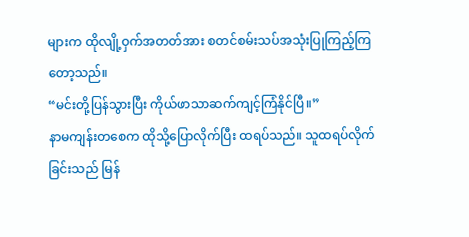များက ထိုလျို့ဝှက်အတတ်အား စတင်စမ်းသပ်အသုံးပြုကြည့်ကြတော့သည်။
“မင်းတို့ပြန်သွားပြီး ကိုယ်ဖာသာဆက်ကျင့်ကြံနိုင်ပြီ။”
နာမကျန်းတစေက ထိုသို့ပြောလိုက်ပြီး ထရပ်သည်။ သူထရပ်လိုက်ခြင်းသည် မြန်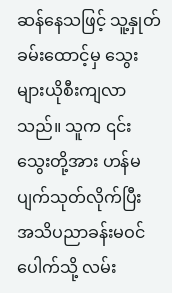ဆန်နေသဖြင့် သူ့နှုတ်ခမ်းထောင့်မှ သွေးများယိုစီးကျလာသည်။ သူက ၎င်းသွေးတို့အား ဟန်မပျက်သုတ်လိုက်ပြီး အသိပညာခန်းမဝင်ပေါက်သို့ လမ်း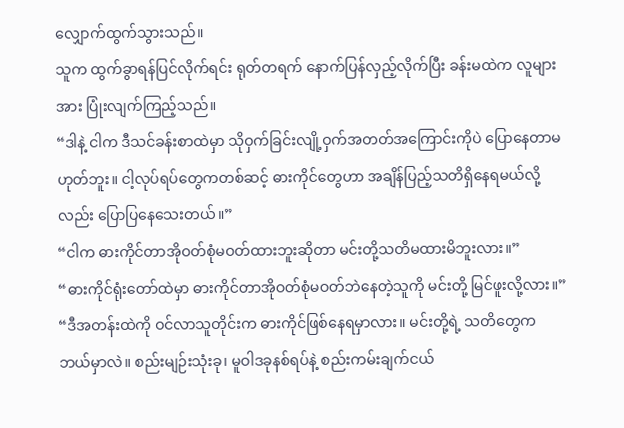လျှောက်ထွက်သွားသည်။
သူက ထွက်ခွာရန်ပြင်လိုက်ရင်း ရုတ်တရက် နောက်ပြန်လှည့်လိုက်ပြီး ခန်းမထဲက လူများအား ပြုံးလျက်ကြည့်သည်။
“ဒါနဲ့ ငါက ဒီသင်ခန်းစာထဲမှာ သိုဝှက်ခြင်းလျို့ဝှက်အတတ်အကြောင်းကိုပဲ ပြောနေတာမဟုတ်ဘူး။ ငါ့လုပ်ရပ်တွေကတစ်ဆင့် ဓားကိုင်တွေဟာ အချိန်ပြည့်သတိရှိနေရမယ်လို့လည်း ပြောပြနေသေးတယ်။”
“ငါက ဓားကိုင်တာအိုဝတ်စုံမဝတ်ထားဘူးဆိုတာ မင်းတို့သတိမထားမိဘူးလား။”
“ဓားကိုင်ရုံးတော်ထဲမှာ ဓားကိုင်တာအိုဝတ်စုံမဝတ်ဘဲနေတဲ့သူကို မင်းတို့ မြင်ဖူးလို့လား။”
“ဒီအတန်းထဲကို ဝင်လာသူတိုင်းက ဓားကိုင်ဖြစ်နေရမှာလား။ မင်းတို့ရဲ့ သတိတွေက ဘယ်မှာလဲ။ စည်းမျဉ်းသုံးခု၊ မူဝါဒခုနစ်ရပ်နဲ့ စည်းကမ်းချက်ငယ်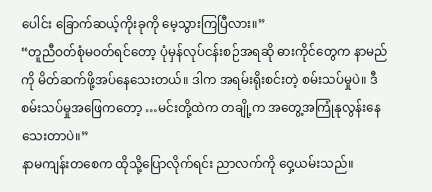ပေါင်း ခြောက်ဆယ့်ကိုးခုကို မေ့သွားကြပြီလား။”
“တူညီဝတ်စုံမဝတ်ရင်တော့ ပုံမှန်လုပ်ငန်းစဉ်အရဆို ဓားကိုင်တွေက နာမည်ကို မိတ်ဆက်ဖို့အပ်နေသေးတယ်။ ဒါက အရမ်းရိုးစင်းတဲ့ စမ်းသပ်မှုပဲ။ ဒီစမ်းသပ်မှုအဖြေကတော့ …မင်းတို့ထဲက တချို့က အတွေ့အကြုံနုလွန်းနေသေးတာပဲ။”
နာမကျန်းတစေက ထိုသို့ပြောလိုက်ရင်း ညာလက်ကို ဝှေ့ယမ်းသည်။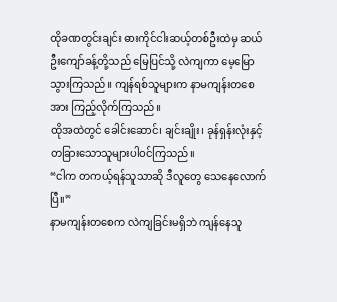ထိုခဏတွင်းချင်း ဓားကိုင်ငါးဆယ့်တစ်ဦးထဲမှ ဆယ်ဦးကျော်ခန့်တို့သည် မြေပြင်သို့ လဲကျကာ မေ့မြောသွားကြသည်။ ကျန်ရစ်သူများက နာမကျန်းတစေအား ကြည့်လိုက်ကြသည်။
ထိုအထဲတွင် ခေါင်းဆောင်၊ ချင်းချိုး၊ ခုန်ရှန်းလုံးနှင့် တခြားသောသူများပါဝင်ကြသည်။
“ငါက တကယ့်ရန်သူသာဆို ဒီလူတွေ သေနေလောက်ပြီ။”
နာမကျန်းတစေက လဲကျခြင်းမရှိဘဲ ကျန်နေသူ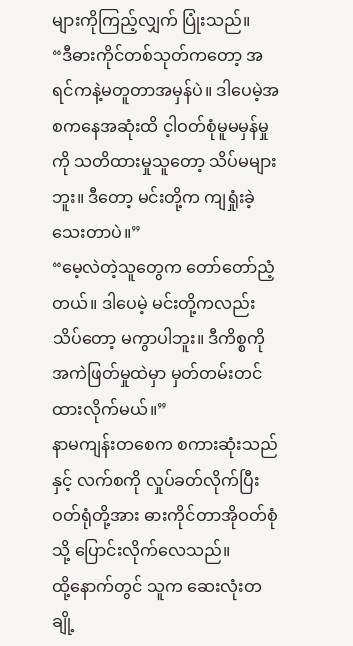များကိုကြည့်လျှက် ပြုံးသည်။
“ဒီဓားကိုင်တစ်သုတ်ကတော့ အရင်ကနဲ့မတူတာအမှန်ပဲ။ ဒါပေမဲ့အစကနေအဆုံးထိ င့ါဝတ်စုံမူမမှန်မှုကို သတိထားမှုသူတော့ သိပ်မများဘူး။ ဒီတော့ မင်းတို့က ကျရှုံးခဲ့သေးတာပဲ။”
“မေ့လဲတဲ့သူတွေက တော်တော်ညံ့တယ်။ ဒါပေမဲ့ မင်းတို့ကလည်း သိပ်တော့ မကွာပါဘူး။ ဒီကိစ္စကို အကဲဖြတ်မှုထဲမှာ မှတ်တမ်းတင်ထားလိုက်မယ်။”
နာမကျန်းတစေက စကားဆုံးသည်နှင့် လက်စကို လှုပ်ခတ်လိုက်ပြီး ဝတ်ရုံတို့အား ဓားကိုင်တာအိုဝတ်စုံသို့ ပြောင်းလိုက်လေသည်။
ထို့နောက်တွင် သူက ဆေးလုံးတချို့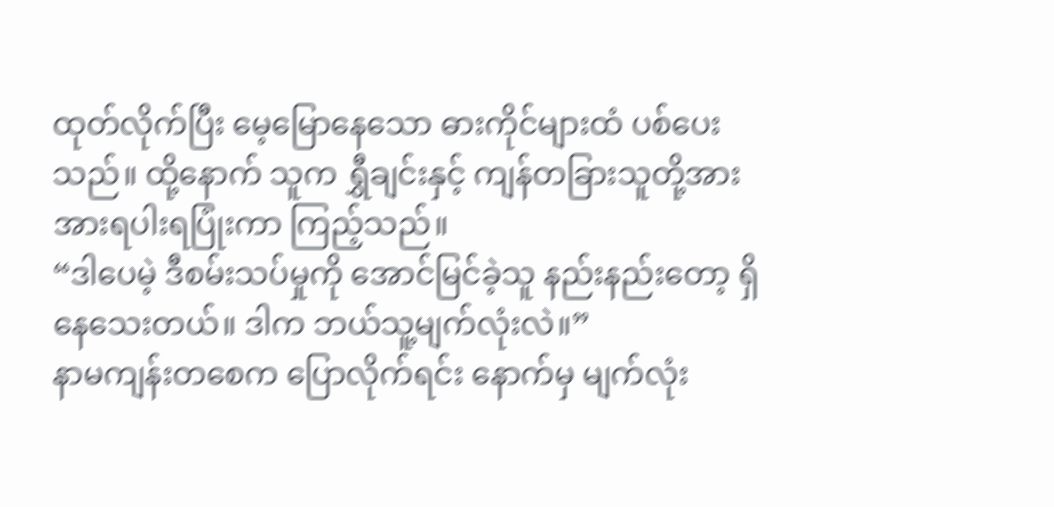ထုတ်လိုက်ပြီး မေ့မြောနေသော ဓားကိုင်များထံ ပစ်ပေးသည်။ ထို့နောက် သူက ရွှီချင်းနှင့် ကျန်တခြားသူတို့အား အားရပါးရပြုံးကာ ကြည့်သည်။
“ဒါပေမဲ့ ဒီစမ်းသပ်မှုကို အောင်မြင်ခဲ့သူ နည်းနည်းတော့ ရှိနေသေးတယ်။ ဒါက ဘယ်သူ့မျက်လုံးလဲ။”
နာမကျန်းတစေက ပြောလိုက်ရင်း နောက်မှ မျက်လုံး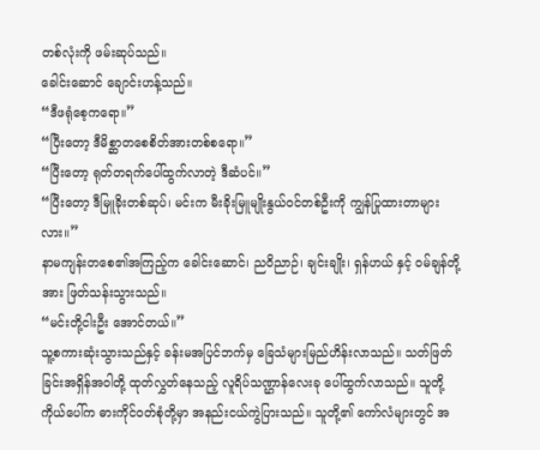တစ်လုံးကို ဖမ်းဆုပ်သည်။
ခေါင်းဆောင် ချောင်းဟန့်သည်။
“ဒီဖရုံစေ့ကရော။”
“ပြီးတော့ ဒီမိစ္ဆာတစေစိတ်အားတစ်စရော။”
“ပြီးတော့ ရုတ်တရက်ပေါ်ထွက်လာတဲ့ ဒီဆံပင်။”
“ပြီးတော့ ဒီမြူခိုးတစ်ဆုပ်၊ မင်းက မီးခိုးမြူမျိုးနွယ်ဝင်တစ်ဦးကို ကျွန်ပြုထားတာများလား။”
နာမကျန်းတစေ၏အကြည့်က ခေါင်းဆောင်၊ ညဝိညာဉ်၊ ချင်းချိုး၊ ရှန်ဟယ် နှင့် ဝမ်ချန်တို့အား ဖြတ်သန်းသွားသည်။
“မင်းတို့ငါးဦး အောင်တယ်။”
သူ့စကားဆုံးသွားသည်နှင့် ခန်းမအပြင်ဘက်မှ ခြေသံများမြည်ဟိန်းလာသည်။ သတ်ဖြတ်ခြင်းအရှိန်အဝါတို့ ထုတ်လွှတ်နေသည့် လူရိပ်သဏ္ဌာန်လေးခု ပေါ်ထွက်လာသည်။ သူတို့ကိုယ်ပေါ်က ဓားကိုင်ဝတ်စုံတို့မှာ အနည်းငယ်ကွဲပြားသည်။ သူတို့၏ ကော်လံများတွင် အ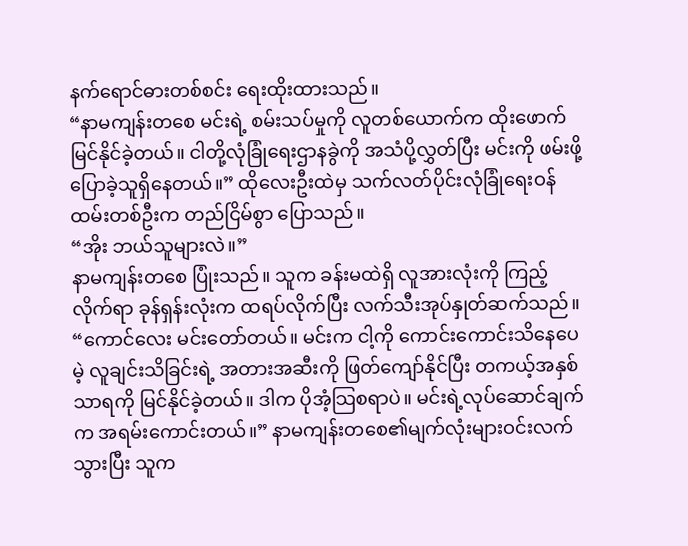နက်ရောင်ဓားတစ်စင်း ရေးထိုးထားသည်။
“နာမကျန်းတစေ မင်းရဲ့ စမ်းသပ်မှုကို လူတစ်ယောက်က ထိုးဖောက်မြင်နိုင်ခဲ့တယ်။ ငါတို့လုံခြုံရေးဌာနခွဲကို အသံပို့လွှတ်ပြီး မင်းကို ဖမ်းဖို့ ပြောခဲ့သူရှိနေတယ်။” ထိုလေးဦးထဲမှ သက်လတ်ပိုင်းလုံခြုံရေးဝန်ထမ်းတစ်ဦးက တည်ငြိမ်စွာ ပြောသည်။
“အိုး ဘယ်သူများလဲ။”
နာမကျန်းတစေ ပြုံးသည်။ သူက ခန်းမထဲရှိ လူအားလုံးကို ကြည့်လိုက်ရာ ခုန်ရှန်းလုံးက ထရပ်လိုက်ပြီး လက်သီးအုပ်နှုတ်ဆက်သည်။
“ကောင်လေး မင်းတော်တယ်။ မင်းက ငါ့ကို ကောင်းကောင်းသိနေပေမဲ့ လူချင်းသိခြင်းရဲ့ အတားအဆီးကို ဖြတ်ကျော်နိုင်ပြီး တကယ့်အနှစ်သာရကို မြင်နိုင်ခဲ့တယ်။ ဒါက ပိုအံ့သြစရာပဲ။ မင်းရဲ့လုပ်ဆောင်ချက်က အရမ်းကောင်းတယ်။” နာမကျန်းတစေ၏မျက်လုံးများဝင်းလက်သွားပြီး သူက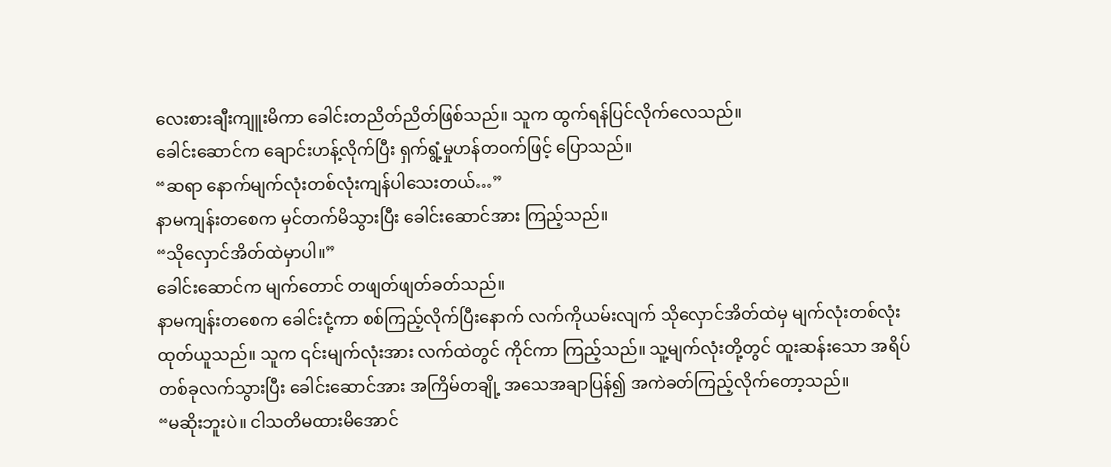လေးစားချီးကျူးမိကာ ခေါင်းတညိတ်ညိတ်ဖြစ်သည်။ သူက ထွက်ရန်ပြင်လိုက်လေသည်။
ခေါင်းဆောင်က ချောင်းဟန့်လိုက်ပြီး ရှက်ရွံ့မှုဟန်တဝက်ဖြင့် ပြောသည်။
“ဆရာ နောက်မျက်လုံးတစ်လုံးကျန်ပါသေးတယ်…”
နာမကျန်းတစေက မှင်တက်မိသွားပြီး ခေါင်းဆောင်အား ကြည့်သည်။
“သိုလှောင်အိတ်ထဲမှာပါ။”
ခေါင်းဆောင်က မျက်တောင် တဖျတ်ဖျတ်ခတ်သည်။
နာမကျန်းတစေက ခေါင်းငုံ့ကာ စစ်ကြည့်လိုက်ပြီးနောက် လက်ကိုယမ်းလျက် သိုလှောင်အိတ်ထဲမှ မျက်လုံးတစ်လုံးထုတ်ယူသည်။ သူက ၎င်းမျက်လုံးအား လက်ထဲတွင် ကိုင်ကာ ကြည့်သည်။ သူ့မျက်လုံးတို့တွင် ထူးဆန်းသော အရိပ်တစ်ခုလက်သွားပြီး ခေါင်းဆောင်အား အကြိမ်တချို့ အသေအချာပြန်၍ အကဲခတ်ကြည့်လိုက်တော့သည်။
“မဆိုးဘူးပဲ။ ငါသတိမထားမိအောင်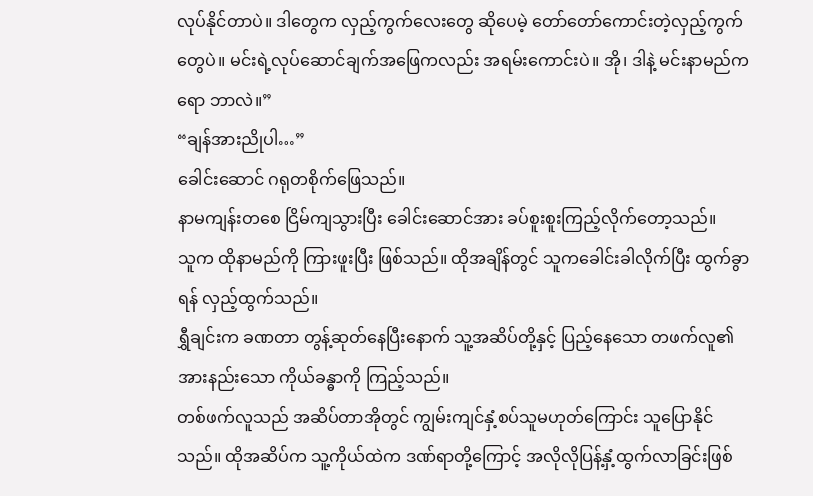လုပ်နိုင်တာပဲ။ ဒါတွေက လှည့်ကွက်လေးတွေ ဆိုပေမဲ့ တော်တော်ကောင်းတဲ့လှည့်ကွက်တွေပဲ။ မင်းရဲ့လုပ်ဆောင်ချက်အဖြေကလည်း အရမ်းကောင်းပဲ။ အို၊ ဒါနဲ့ မင်းနာမည်ကရော ဘာလဲ။”
“ချန်အားညိုပါ…”
ခေါင်းဆောင် ဂရုတစိုက်ဖြေသည်။
နာမကျန်းတစေ ငြိမ်ကျသွားပြီး ခေါင်းဆောင်အား ခပ်စူးစူးကြည့်လိုက်တော့သည်။
သူက ထိုနာမည်ကို ကြားဖူးပြီး ဖြစ်သည်။ ထိုအချိန်တွင် သူကခေါင်းခါလိုက်ပြီး ထွက်ခွာရန် လှည့်ထွက်သည်။
ရွှီချင်းက ခဏတာ တွန့်ဆုတ်နေပြီးနောက် သူ့အဆိပ်တို့နှင့် ပြည့်နေသော တဖက်လူ၏ အားနည်းသော ကိုယ်ခန္ဓာကို ကြည့်သည်။
တစ်ဖက်လူသည် အဆိပ်တာအိုတွင် ကျွမ်းကျင်နှံ့စပ်သူမဟုတ်ကြောင်း သူပြောနိုင်သည်။ ထိုအဆိပ်က သူ့ကိုယ်ထဲက ဒဏ်ရာတို့ကြောင့် အလိုလိုပြန့်နှံ့ထွက်လာခြင်းဖြစ်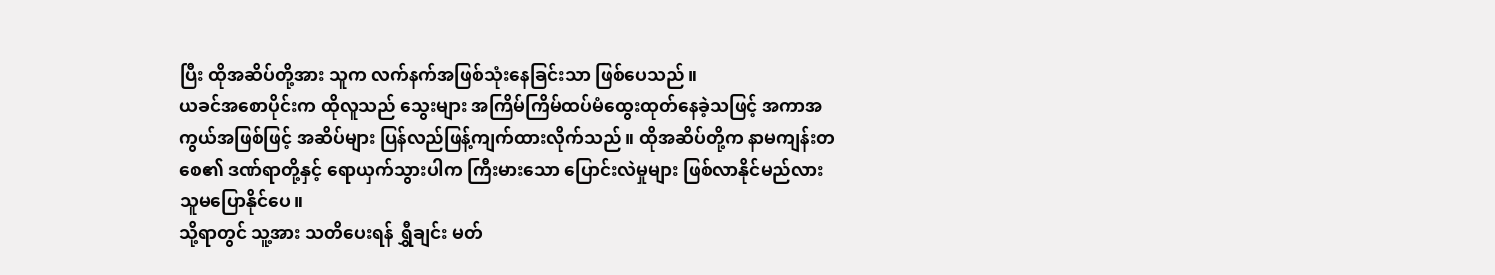ပြီး ထိုအဆိပ်တို့အား သူက လက်နက်အဖြစ်သုံးနေခြင်းသာ ဖြစ်ပေသည်။
ယခင်အစောပိုင်းက ထိုလူသည် သွေးများ အကြိမ်ကြိမ်ထပ်မံထွေးထုတ်နေခဲ့သဖြင့် အကာအကွယ်အဖြစ်ဖြင့် အဆိပ်များ ပြန်လည်ဖြန့်ကျက်ထားလိုက်သည်။ ထိုအဆိပ်တို့က နာမကျန်းတစေ၏ ဒဏ်ရာတို့နှင့် ရောယှက်သွားပါက ကြီးမားသော ပြောင်းလဲမှုများ ဖြစ်လာနိုင်မည်လား သူမပြောနိုင်ပေ။
သို့ရာတွင် သူ့အား သတိပေးရန် ရွှီချင်း မတ်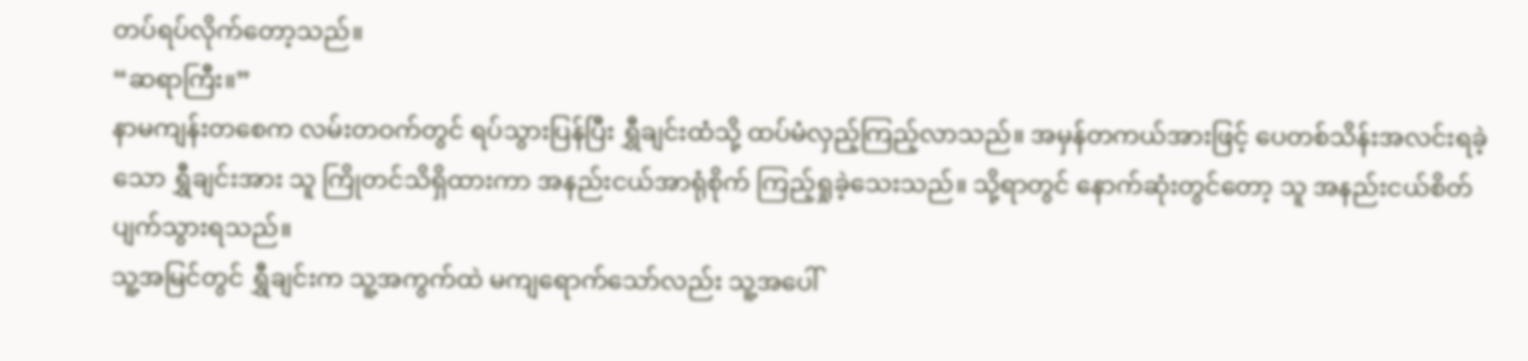တပ်ရပ်လိုက်တော့သည်။
“ဆရာကြီး။”
နာမကျန်းတစေက လမ်းတဝက်တွင် ရပ်သွားပြန်ပြီး ရွှီချင်းထံသို့ ထပ်မံလှည့်ကြည့်လာသည်။ အမှန်တကယ်အားဖြင့် ပေတစ်သိန်းအလင်းရခဲ့သော ရွှီချင်းအား သူ ကြိုတင်သိရှိထားကာ အနည်းငယ်အာရုံစိုက် ကြည့်ရှုခဲ့သေးသည်။ သို့ရာတွင် နောက်ဆုံးတွင်တော့ သူ အနည်းငယ်စိတ်ပျက်သွားရသည်။
သူ့အမြင်တွင် ရွှီချင်းက သူ့အကွက်ထဲ မကျရောက်သော်လည်း သူ့အပေါ်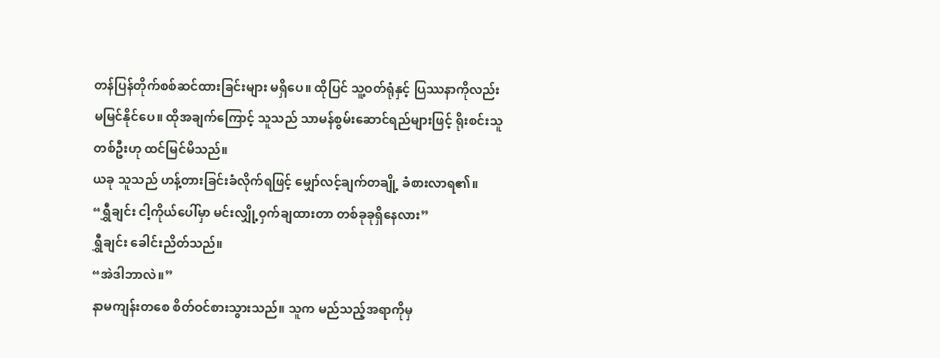တန်ပြန်တိုက်စစ်ဆင်ထားခြင်းများ မရှိပေ။ ထိုပြင် သူ့ဝတ်ရုံနှင့် ပြဿနာကိုလည်း မမြင်နိုင်ပေ။ ထိုအချက်ကြောင့် သူသည် သာမန်စွမ်းဆောင်ရည်များဖြင့် ရိုးစင်းသူတစ်ဦးဟု ထင်မြင်မိသည်။
ယခု သူသည် ဟန့်တားခြင်းခံလိုက်ရဖြင့် မျှော်လင့်ချက်တချို့ ခံစားလာရ၏။
“ရွှီချင်း ငါ့ကိုယ်ပေါ်မှာ မင်းလျှို့ဝှက်ချထားတာ တစ်ခုခုရှိနေလား”
ရွှီချင်း ခေါင်းညိတ်သည်။
“အဲဒါဘာလဲ။”
နာမကျန်းတစေ စိတ်ဝင်စားသွားသည်။ သူက မည်သည့်အရာကိုမှ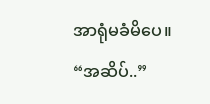အာရုံမခံမိပေ။
“အဆိပ်..”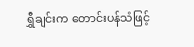ရွှီချင်းက တောင်းပန်သံဖြင့်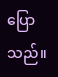ပြောသည်။